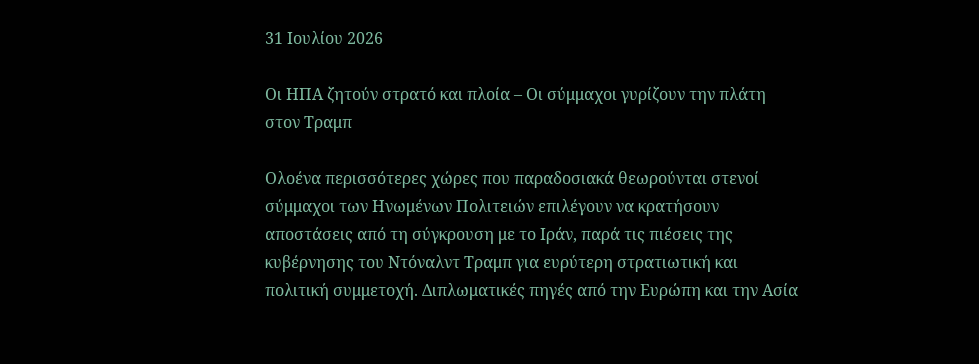31 Ιουλίου 2026

Οι ΗΠΑ ζητούν στρατό και πλοία – Οι σύμμαχοι γυρίζουν την πλάτη στον Τραμπ

Ολοένα περισσότερες χώρες που παραδοσιακά θεωρούνται στενοί σύμμαχοι των Ηνωμένων Πολιτειών επιλέγουν να κρατήσουν αποστάσεις από τη σύγκρουση με το Ιράν, παρά τις πιέσεις της κυβέρνησης του Ντόναλντ Τραμπ για ευρύτερη στρατιωτική και πολιτική συμμετοχή. Διπλωματικές πηγές από την Ευρώπη και την Ασία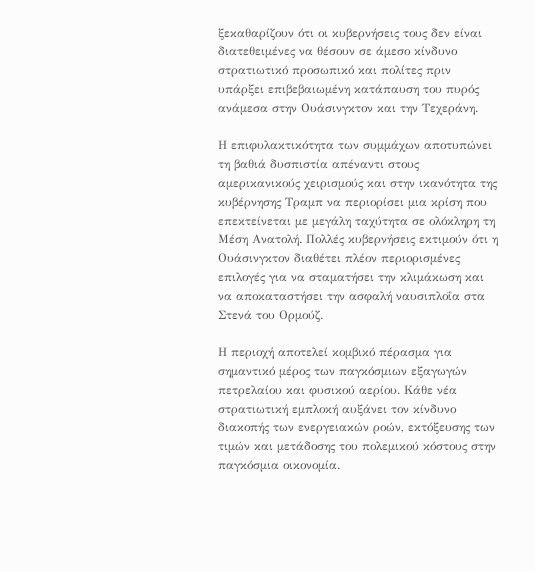ξεκαθαρίζουν ότι οι κυβερνήσεις τους δεν είναι διατεθειμένες να θέσουν σε άμεσο κίνδυνο στρατιωτικό προσωπικό και πολίτες πριν υπάρξει επιβεβαιωμένη κατάπαυση του πυρός ανάμεσα στην Ουάσινγκτον και την Τεχεράνη.

Η επιφυλακτικότητα των συμμάχων αποτυπώνει τη βαθιά δυσπιστία απέναντι στους αμερικανικούς χειρισμούς και στην ικανότητα της κυβέρνησης Τραμπ να περιορίσει μια κρίση που επεκτείνεται με μεγάλη ταχύτητα σε ολόκληρη τη Μέση Ανατολή. Πολλές κυβερνήσεις εκτιμούν ότι η Ουάσινγκτον διαθέτει πλέον περιορισμένες επιλογές για να σταματήσει την κλιμάκωση και να αποκαταστήσει την ασφαλή ναυσιπλοΐα στα Στενά του Ορμούζ.

Η περιοχή αποτελεί κομβικό πέρασμα για σημαντικό μέρος των παγκόσμιων εξαγωγών πετρελαίου και φυσικού αερίου. Κάθε νέα στρατιωτική εμπλοκή αυξάνει τον κίνδυνο διακοπής των ενεργειακών ροών, εκτόξευσης των τιμών και μετάδοσης του πολεμικού κόστους στην παγκόσμια οικονομία.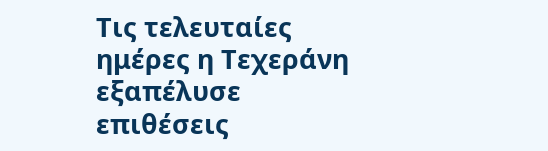Τις τελευταίες ημέρες η Τεχεράνη εξαπέλυσε επιθέσεις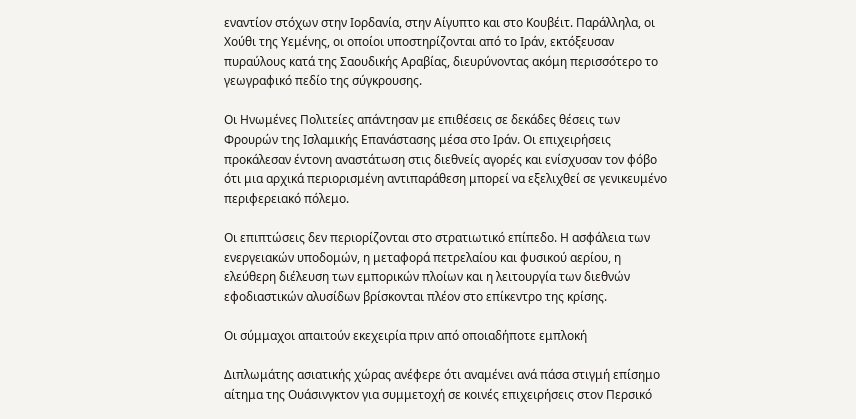εναντίον στόχων στην Ιορδανία, στην Αίγυπτο και στο Κουβέιτ. Παράλληλα, οι Χούθι της Υεμένης, οι οποίοι υποστηρίζονται από το Ιράν, εκτόξευσαν πυραύλους κατά της Σαουδικής Αραβίας, διευρύνοντας ακόμη περισσότερο το γεωγραφικό πεδίο της σύγκρουσης.

Οι Ηνωμένες Πολιτείες απάντησαν με επιθέσεις σε δεκάδες θέσεις των Φρουρών της Ισλαμικής Επανάστασης μέσα στο Ιράν. Οι επιχειρήσεις προκάλεσαν έντονη αναστάτωση στις διεθνείς αγορές και ενίσχυσαν τον φόβο ότι μια αρχικά περιορισμένη αντιπαράθεση μπορεί να εξελιχθεί σε γενικευμένο περιφερειακό πόλεμο.

Οι επιπτώσεις δεν περιορίζονται στο στρατιωτικό επίπεδο. Η ασφάλεια των ενεργειακών υποδομών, η μεταφορά πετρελαίου και φυσικού αερίου, η ελεύθερη διέλευση των εμπορικών πλοίων και η λειτουργία των διεθνών εφοδιαστικών αλυσίδων βρίσκονται πλέον στο επίκεντρο της κρίσης.

Οι σύμμαχοι απαιτούν εκεχειρία πριν από οποιαδήποτε εμπλοκή

Διπλωμάτης ασιατικής χώρας ανέφερε ότι αναμένει ανά πάσα στιγμή επίσημο αίτημα της Ουάσινγκτον για συμμετοχή σε κοινές επιχειρήσεις στον Περσικό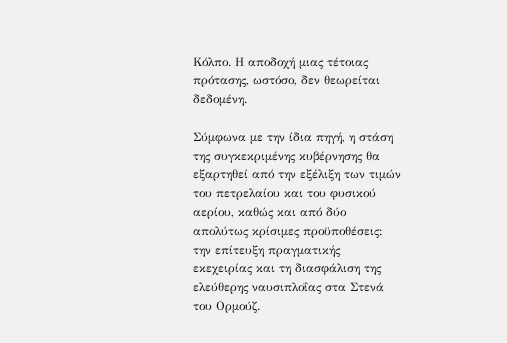Κόλπο. Η αποδοχή μιας τέτοιας πρότασης, ωστόσο, δεν θεωρείται δεδομένη.

Σύμφωνα με την ίδια πηγή, η στάση της συγκεκριμένης κυβέρνησης θα εξαρτηθεί από την εξέλιξη των τιμών του πετρελαίου και του φυσικού αερίου, καθώς και από δύο απολύτως κρίσιμες προϋποθέσεις: την επίτευξη πραγματικής εκεχειρίας και τη διασφάλιση της ελεύθερης ναυσιπλοΐας στα Στενά του Ορμούζ.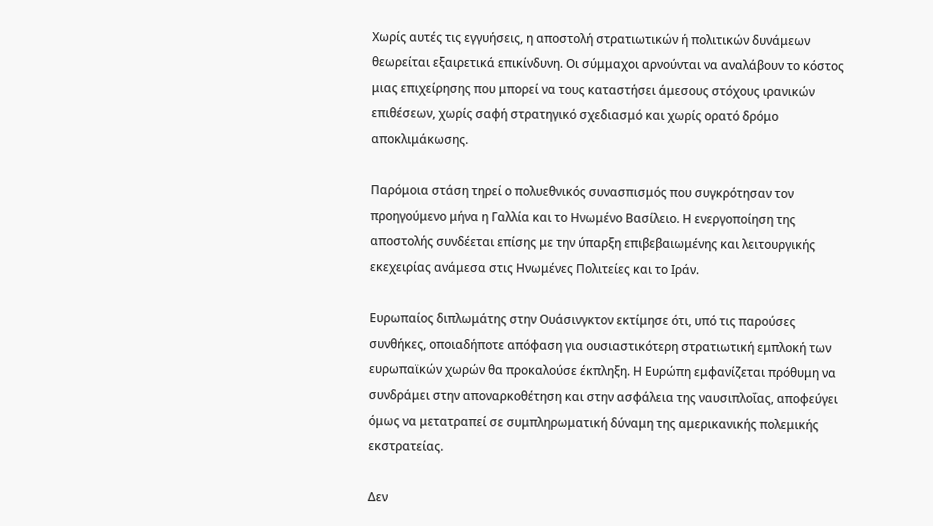Χωρίς αυτές τις εγγυήσεις, η αποστολή στρατιωτικών ή πολιτικών δυνάμεων θεωρείται εξαιρετικά επικίνδυνη. Οι σύμμαχοι αρνούνται να αναλάβουν το κόστος μιας επιχείρησης που μπορεί να τους καταστήσει άμεσους στόχους ιρανικών επιθέσεων, χωρίς σαφή στρατηγικό σχεδιασμό και χωρίς ορατό δρόμο αποκλιμάκωσης.

Παρόμοια στάση τηρεί ο πολυεθνικός συνασπισμός που συγκρότησαν τον προηγούμενο μήνα η Γαλλία και το Ηνωμένο Βασίλειο. Η ενεργοποίηση της αποστολής συνδέεται επίσης με την ύπαρξη επιβεβαιωμένης και λειτουργικής εκεχειρίας ανάμεσα στις Ηνωμένες Πολιτείες και το Ιράν.

Ευρωπαίος διπλωμάτης στην Ουάσινγκτον εκτίμησε ότι, υπό τις παρούσες συνθήκες, οποιαδήποτε απόφαση για ουσιαστικότερη στρατιωτική εμπλοκή των ευρωπαϊκών χωρών θα προκαλούσε έκπληξη. Η Ευρώπη εμφανίζεται πρόθυμη να συνδράμει στην αποναρκοθέτηση και στην ασφάλεια της ναυσιπλοΐας, αποφεύγει όμως να μετατραπεί σε συμπληρωματική δύναμη της αμερικανικής πολεμικής εκστρατείας.

Δεν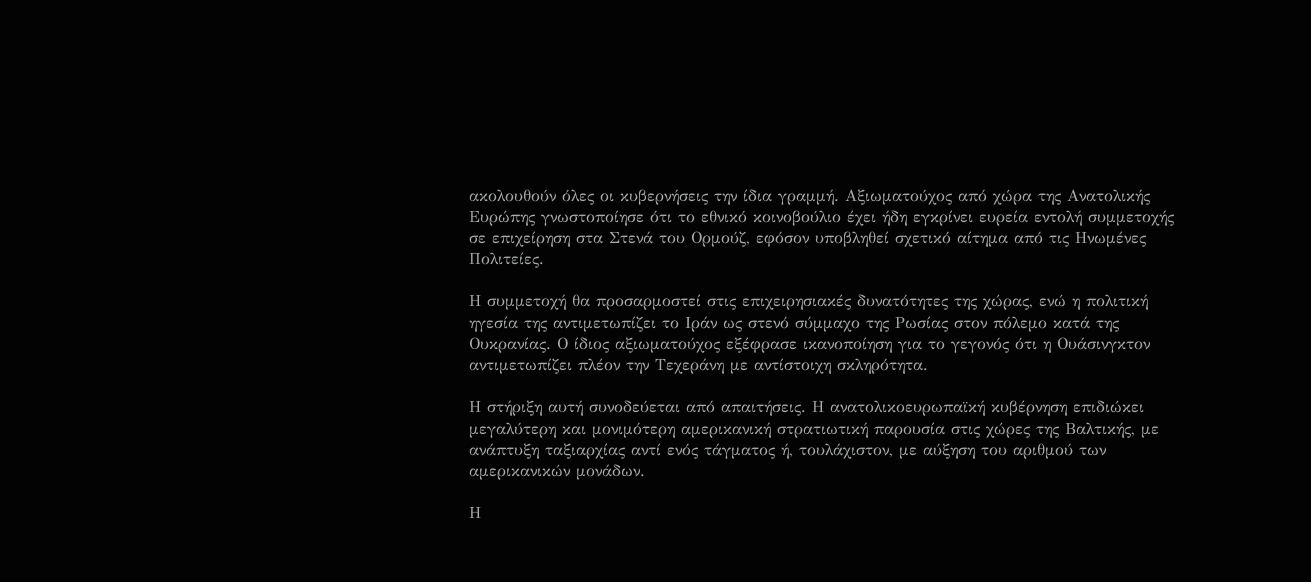ακολουθούν όλες οι κυβερνήσεις την ίδια γραμμή. Αξιωματούχος από χώρα της Ανατολικής Ευρώπης γνωστοποίησε ότι το εθνικό κοινοβούλιο έχει ήδη εγκρίνει ευρεία εντολή συμμετοχής σε επιχείρηση στα Στενά του Ορμούζ, εφόσον υποβληθεί σχετικό αίτημα από τις Ηνωμένες Πολιτείες.

Η συμμετοχή θα προσαρμοστεί στις επιχειρησιακές δυνατότητες της χώρας, ενώ η πολιτική ηγεσία της αντιμετωπίζει το Ιράν ως στενό σύμμαχο της Ρωσίας στον πόλεμο κατά της Ουκρανίας. Ο ίδιος αξιωματούχος εξέφρασε ικανοποίηση για το γεγονός ότι η Ουάσινγκτον αντιμετωπίζει πλέον την Τεχεράνη με αντίστοιχη σκληρότητα.

Η στήριξη αυτή συνοδεύεται από απαιτήσεις. Η ανατολικοευρωπαϊκή κυβέρνηση επιδιώκει μεγαλύτερη και μονιμότερη αμερικανική στρατιωτική παρουσία στις χώρες της Βαλτικής, με ανάπτυξη ταξιαρχίας αντί ενός τάγματος ή, τουλάχιστον, με αύξηση του αριθμού των αμερικανικών μονάδων.

Η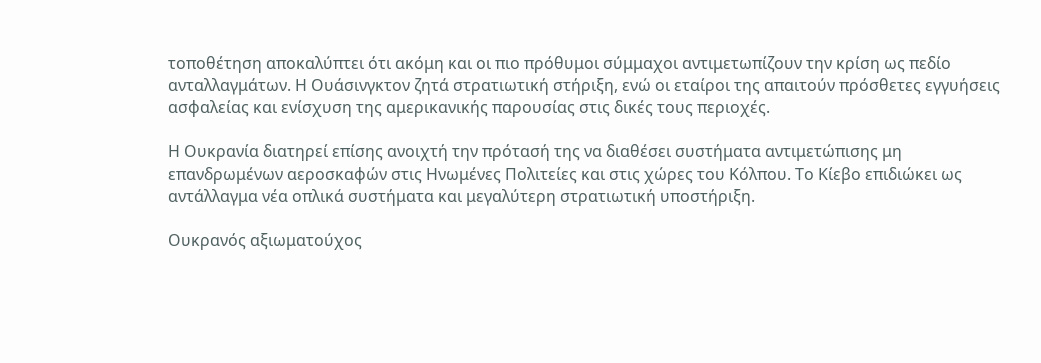τοποθέτηση αποκαλύπτει ότι ακόμη και οι πιο πρόθυμοι σύμμαχοι αντιμετωπίζουν την κρίση ως πεδίο ανταλλαγμάτων. Η Ουάσινγκτον ζητά στρατιωτική στήριξη, ενώ οι εταίροι της απαιτούν πρόσθετες εγγυήσεις ασφαλείας και ενίσχυση της αμερικανικής παρουσίας στις δικές τους περιοχές.

Η Ουκρανία διατηρεί επίσης ανοιχτή την πρότασή της να διαθέσει συστήματα αντιμετώπισης μη επανδρωμένων αεροσκαφών στις Ηνωμένες Πολιτείες και στις χώρες του Κόλπου. Το Κίεβο επιδιώκει ως αντάλλαγμα νέα οπλικά συστήματα και μεγαλύτερη στρατιωτική υποστήριξη.

Ουκρανός αξιωματούχος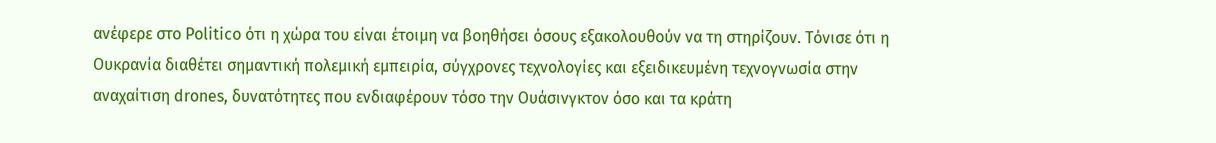ανέφερε στο Politico ότι η χώρα του είναι έτοιμη να βοηθήσει όσους εξακολουθούν να τη στηρίζουν. Τόνισε ότι η Ουκρανία διαθέτει σημαντική πολεμική εμπειρία, σύγχρονες τεχνολογίες και εξειδικευμένη τεχνογνωσία στην αναχαίτιση drones, δυνατότητες που ενδιαφέρουν τόσο την Ουάσινγκτον όσο και τα κράτη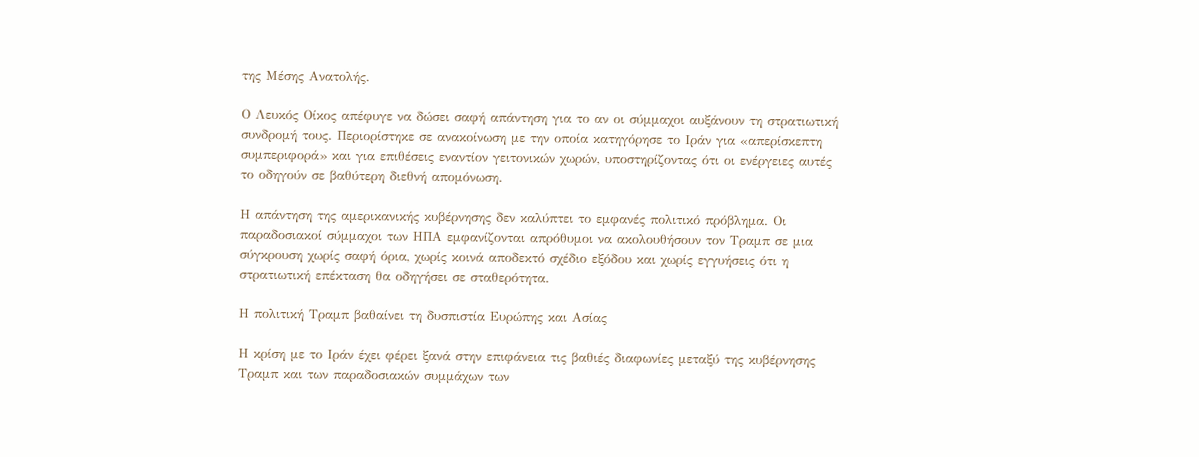της Μέσης Ανατολής.

Ο Λευκός Οίκος απέφυγε να δώσει σαφή απάντηση για το αν οι σύμμαχοι αυξάνουν τη στρατιωτική συνδρομή τους. Περιορίστηκε σε ανακοίνωση με την οποία κατηγόρησε το Ιράν για «απερίσκεπτη συμπεριφορά» και για επιθέσεις εναντίον γειτονικών χωρών, υποστηρίζοντας ότι οι ενέργειες αυτές το οδηγούν σε βαθύτερη διεθνή απομόνωση.

Η απάντηση της αμερικανικής κυβέρνησης δεν καλύπτει το εμφανές πολιτικό πρόβλημα. Οι παραδοσιακοί σύμμαχοι των ΗΠΑ εμφανίζονται απρόθυμοι να ακολουθήσουν τον Τραμπ σε μια σύγκρουση χωρίς σαφή όρια, χωρίς κοινά αποδεκτό σχέδιο εξόδου και χωρίς εγγυήσεις ότι η στρατιωτική επέκταση θα οδηγήσει σε σταθερότητα.

Η πολιτική Τραμπ βαθαίνει τη δυσπιστία Ευρώπης και Ασίας

Η κρίση με το Ιράν έχει φέρει ξανά στην επιφάνεια τις βαθιές διαφωνίες μεταξύ της κυβέρνησης Τραμπ και των παραδοσιακών συμμάχων των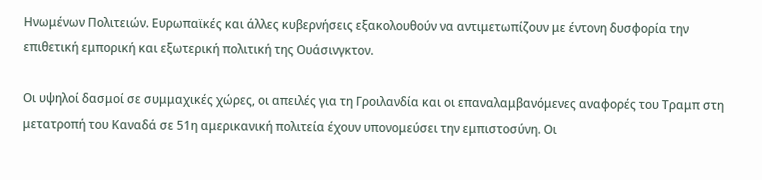Ηνωμένων Πολιτειών. Ευρωπαϊκές και άλλες κυβερνήσεις εξακολουθούν να αντιμετωπίζουν με έντονη δυσφορία την επιθετική εμπορική και εξωτερική πολιτική της Ουάσινγκτον.

Οι υψηλοί δασμοί σε συμμαχικές χώρες, οι απειλές για τη Γροιλανδία και οι επαναλαμβανόμενες αναφορές του Τραμπ στη μετατροπή του Καναδά σε 51η αμερικανική πολιτεία έχουν υπονομεύσει την εμπιστοσύνη. Οι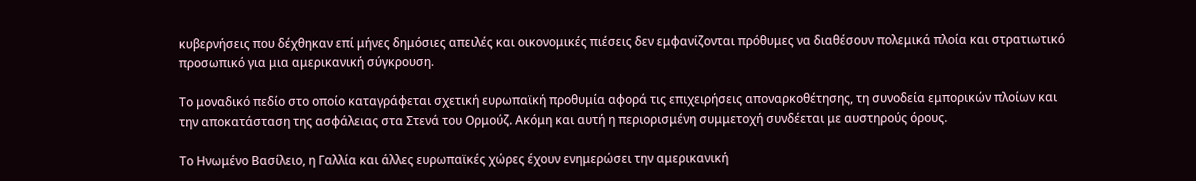κυβερνήσεις που δέχθηκαν επί μήνες δημόσιες απειλές και οικονομικές πιέσεις δεν εμφανίζονται πρόθυμες να διαθέσουν πολεμικά πλοία και στρατιωτικό προσωπικό για μια αμερικανική σύγκρουση.

Το μοναδικό πεδίο στο οποίο καταγράφεται σχετική ευρωπαϊκή προθυμία αφορά τις επιχειρήσεις αποναρκοθέτησης, τη συνοδεία εμπορικών πλοίων και την αποκατάσταση της ασφάλειας στα Στενά του Ορμούζ. Ακόμη και αυτή η περιορισμένη συμμετοχή συνδέεται με αυστηρούς όρους.

Το Ηνωμένο Βασίλειο, η Γαλλία και άλλες ευρωπαϊκές χώρες έχουν ενημερώσει την αμερικανική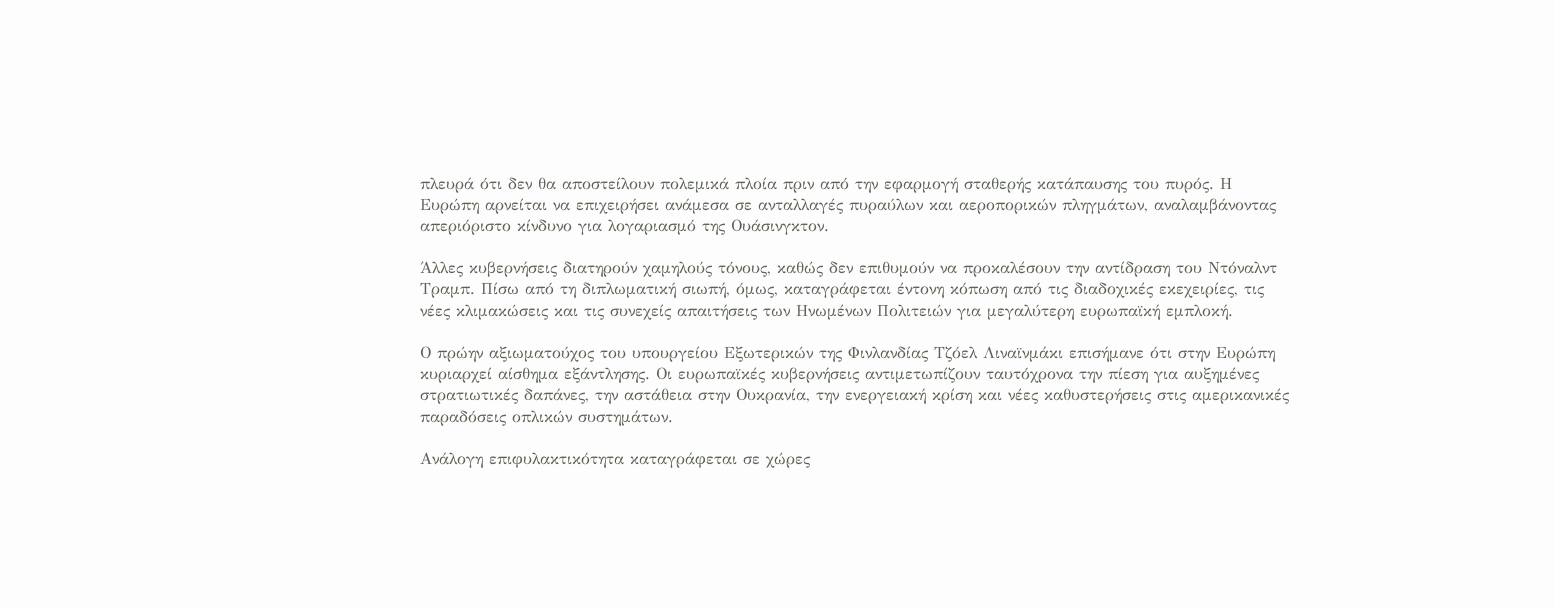πλευρά ότι δεν θα αποστείλουν πολεμικά πλοία πριν από την εφαρμογή σταθερής κατάπαυσης του πυρός. Η Ευρώπη αρνείται να επιχειρήσει ανάμεσα σε ανταλλαγές πυραύλων και αεροπορικών πληγμάτων, αναλαμβάνοντας απεριόριστο κίνδυνο για λογαριασμό της Ουάσινγκτον.

Άλλες κυβερνήσεις διατηρούν χαμηλούς τόνους, καθώς δεν επιθυμούν να προκαλέσουν την αντίδραση του Ντόναλντ Τραμπ. Πίσω από τη διπλωματική σιωπή, όμως, καταγράφεται έντονη κόπωση από τις διαδοχικές εκεχειρίες, τις νέες κλιμακώσεις και τις συνεχείς απαιτήσεις των Ηνωμένων Πολιτειών για μεγαλύτερη ευρωπαϊκή εμπλοκή.

Ο πρώην αξιωματούχος του υπουργείου Εξωτερικών της Φινλανδίας Τζόελ Λιναϊνμάκι επισήμανε ότι στην Ευρώπη κυριαρχεί αίσθημα εξάντλησης. Οι ευρωπαϊκές κυβερνήσεις αντιμετωπίζουν ταυτόχρονα την πίεση για αυξημένες στρατιωτικές δαπάνες, την αστάθεια στην Ουκρανία, την ενεργειακή κρίση και νέες καθυστερήσεις στις αμερικανικές παραδόσεις οπλικών συστημάτων.

Ανάλογη επιφυλακτικότητα καταγράφεται σε χώρες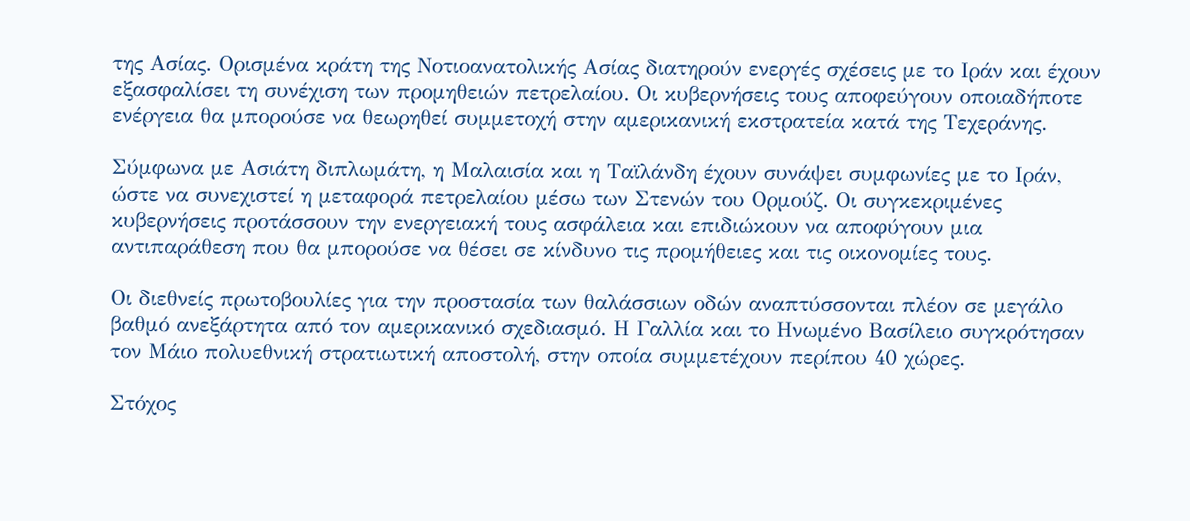της Ασίας. Ορισμένα κράτη της Νοτιοανατολικής Ασίας διατηρούν ενεργές σχέσεις με το Ιράν και έχουν εξασφαλίσει τη συνέχιση των προμηθειών πετρελαίου. Οι κυβερνήσεις τους αποφεύγουν οποιαδήποτε ενέργεια θα μπορούσε να θεωρηθεί συμμετοχή στην αμερικανική εκστρατεία κατά της Τεχεράνης.

Σύμφωνα με Ασιάτη διπλωμάτη, η Μαλαισία και η Ταϊλάνδη έχουν συνάψει συμφωνίες με το Ιράν, ώστε να συνεχιστεί η μεταφορά πετρελαίου μέσω των Στενών του Ορμούζ. Οι συγκεκριμένες κυβερνήσεις προτάσσουν την ενεργειακή τους ασφάλεια και επιδιώκουν να αποφύγουν μια αντιπαράθεση που θα μπορούσε να θέσει σε κίνδυνο τις προμήθειες και τις οικονομίες τους.

Οι διεθνείς πρωτοβουλίες για την προστασία των θαλάσσιων οδών αναπτύσσονται πλέον σε μεγάλο βαθμό ανεξάρτητα από τον αμερικανικό σχεδιασμό. Η Γαλλία και το Ηνωμένο Βασίλειο συγκρότησαν τον Μάιο πολυεθνική στρατιωτική αποστολή, στην οποία συμμετέχουν περίπου 40 χώρες.

Στόχος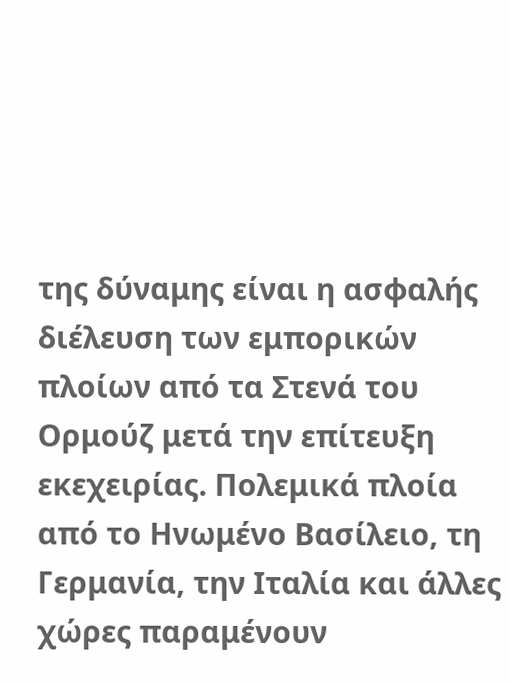της δύναμης είναι η ασφαλής διέλευση των εμπορικών πλοίων από τα Στενά του Ορμούζ μετά την επίτευξη εκεχειρίας. Πολεμικά πλοία από το Ηνωμένο Βασίλειο, τη Γερμανία, την Ιταλία και άλλες χώρες παραμένουν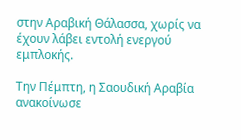στην Αραβική Θάλασσα, χωρίς να έχουν λάβει εντολή ενεργού εμπλοκής.

Την Πέμπτη, η Σαουδική Αραβία ανακοίνωσε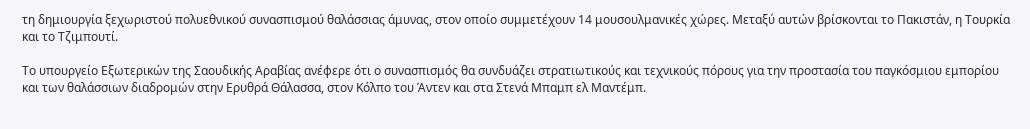τη δημιουργία ξεχωριστού πολυεθνικού συνασπισμού θαλάσσιας άμυνας, στον οποίο συμμετέχουν 14 μουσουλμανικές χώρες. Μεταξύ αυτών βρίσκονται το Πακιστάν, η Τουρκία και το Τζιμπουτί.

Το υπουργείο Εξωτερικών της Σαουδικής Αραβίας ανέφερε ότι ο συνασπισμός θα συνδυάζει στρατιωτικούς και τεχνικούς πόρους για την προστασία του παγκόσμιου εμπορίου και των θαλάσσιων διαδρομών στην Ερυθρά Θάλασσα, στον Κόλπο του Άντεν και στα Στενά Μπαμπ ελ Μαντέμπ.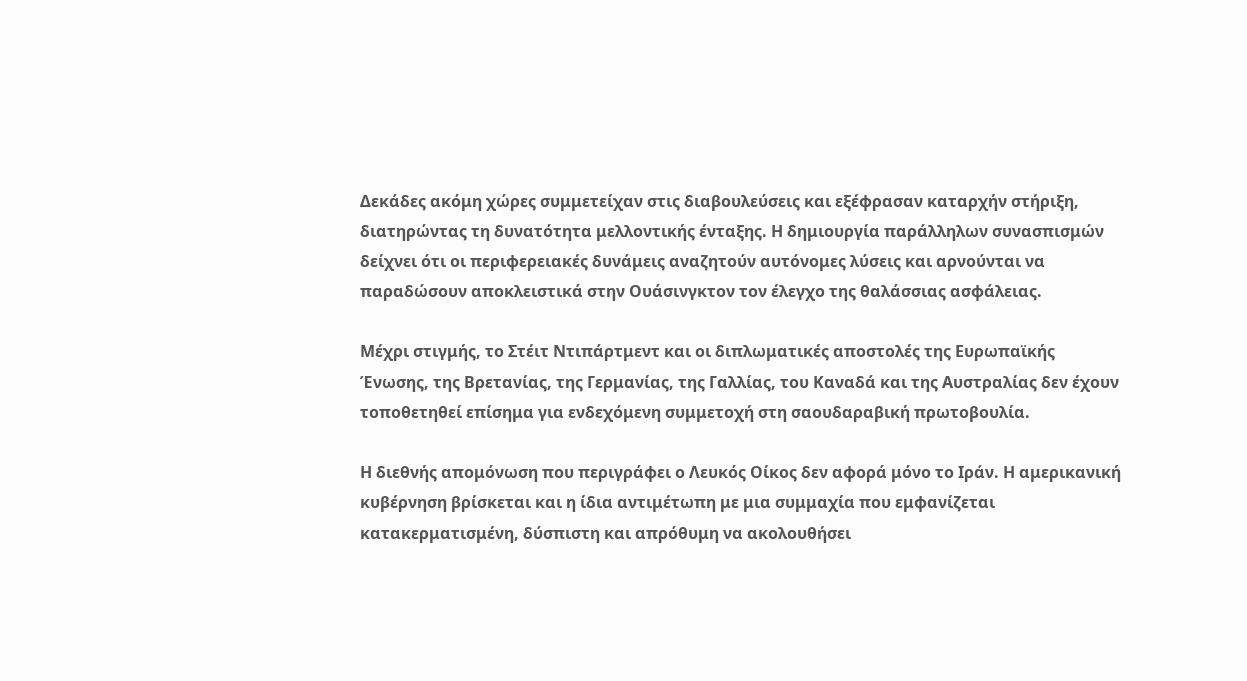Δεκάδες ακόμη χώρες συμμετείχαν στις διαβουλεύσεις και εξέφρασαν καταρχήν στήριξη, διατηρώντας τη δυνατότητα μελλοντικής ένταξης. Η δημιουργία παράλληλων συνασπισμών δείχνει ότι οι περιφερειακές δυνάμεις αναζητούν αυτόνομες λύσεις και αρνούνται να παραδώσουν αποκλειστικά στην Ουάσινγκτον τον έλεγχο της θαλάσσιας ασφάλειας.

Μέχρι στιγμής, το Στέιτ Ντιπάρτμεντ και οι διπλωματικές αποστολές της Ευρωπαϊκής Ένωσης, της Βρετανίας, της Γερμανίας, της Γαλλίας, του Καναδά και της Αυστραλίας δεν έχουν τοποθετηθεί επίσημα για ενδεχόμενη συμμετοχή στη σαουδαραβική πρωτοβουλία.

Η διεθνής απομόνωση που περιγράφει ο Λευκός Οίκος δεν αφορά μόνο το Ιράν. Η αμερικανική κυβέρνηση βρίσκεται και η ίδια αντιμέτωπη με μια συμμαχία που εμφανίζεται κατακερματισμένη, δύσπιστη και απρόθυμη να ακολουθήσει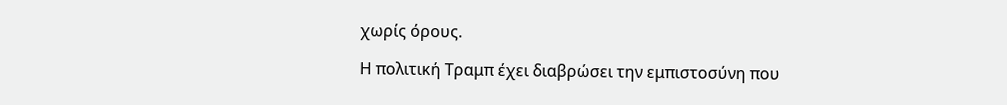χωρίς όρους.

Η πολιτική Τραμπ έχει διαβρώσει την εμπιστοσύνη που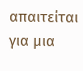απαιτείται για μια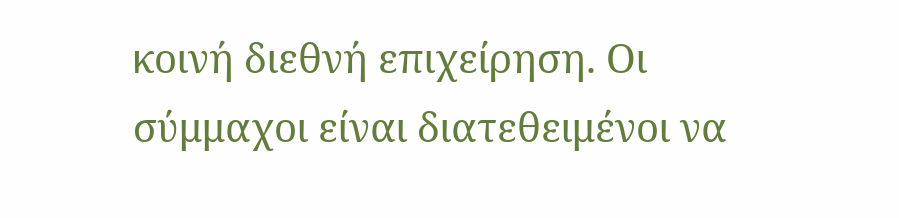κοινή διεθνή επιχείρηση. Οι σύμμαχοι είναι διατεθειμένοι να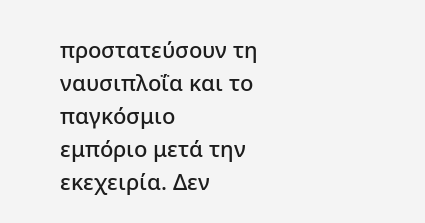προστατεύσουν τη ναυσιπλοΐα και το παγκόσμιο εμπόριο μετά την εκεχειρία. Δεν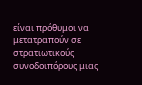είναι πρόθυμοι να μετατραπούν σε στρατιωτικούς συνοδοιπόρους μιας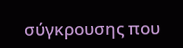σύγκρουσης που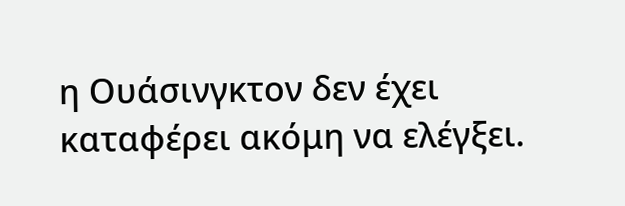η Ουάσινγκτον δεν έχει καταφέρει ακόμη να ελέγξει.